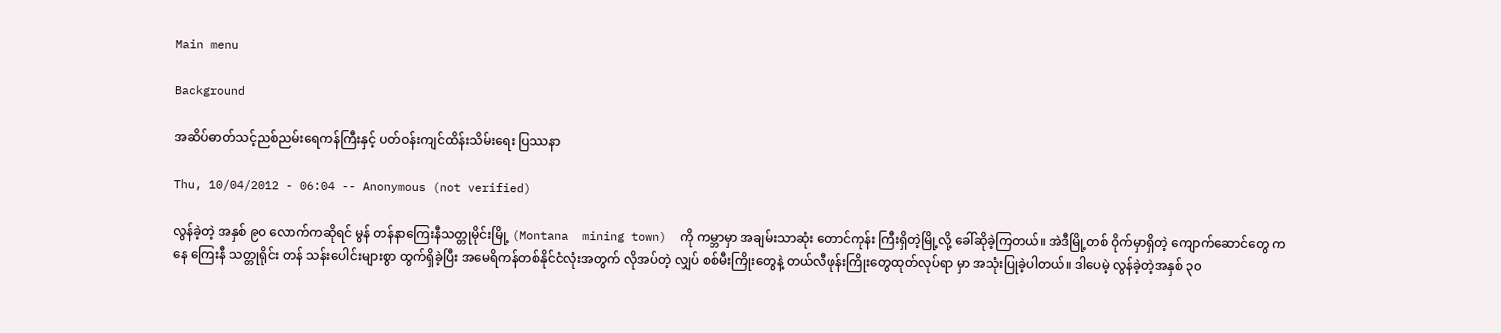Main menu

Background

အဆိပ်ဓာတ်သင့်ညစ်ညမ်းရေကန်ကြီးနှင့် ပတ်ဝန်းကျင်ထိန်းသိမ်းရေး ပြဿနာ

Thu, 10/04/2012 - 06:04 -- Anonymous (not verified)

လွန်ခဲ့တဲ့ အနှစ် ၉၀ လောက်ကဆိုရင် မွန် တန်နာကြေးနီသတ္တုမိုင်းမြို့ (Montana  mining town)  ကို ကမ္ဘာမှာ အချမ်းသာဆုံး တောင်ကုန်း ကြီးရှိတဲ့မြို့လို့ ခေါ်ဆိုခဲ့ကြတယ်။ အဲဒီမြို့တစ် ဝိုက်မှာရှိတဲ့ ကျောက်ဆောင်တွေ ကနေ ကြေးနီ သတ္တုရိုင်း တန် သန်းပေါင်းများစွာ ထွက်ရှိခဲ့ပြီး အမေရိကန်တစ်နိုင်ငံလုံးအတွက် လိုအပ်တဲ့ လျှပ် စစ်မီးကြိုးတွေနဲ့ တယ်လီဖုန်းကြိုးတွေထုတ်လုပ်ရာ မှာ အသုံးပြုခဲ့ပါတယ်။ ဒါပေမဲ့ လွန်ခဲ့တဲ့အနှစ် ၃၀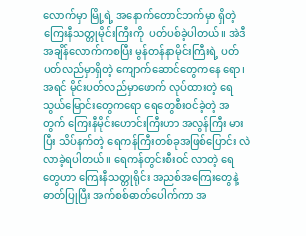လောက်မှာ မြို့ရဲ့ အနောက်တောင်ဘက်မှာ ရှိတဲ့ ကြေးနီသတ္တုမိုင်းကြီးကို  ပတ်ပစ်ခဲ့ပါတယ်။ အဲဒီအချိန်လောက်ကစပြီး မွန်တန်နာမိုင်းကြီးရဲ့ ပတ်ပတ်လည်မှာရှိတဲ့ ကျောက်ဆောင်တွေကနေ ရော၊ အရင် မိုင်းပတ်လည်မှာဖောက် လုပ်ထားတဲ့ ရေသွယ်မြောင်းတွေကရော ရေတွေစီးဝင်ခဲ့တဲ့ အတွက် ကြေးနီမိုင်းဟောင်းကြီးဟာ အလွန်ကြီး မားပြီး သိပ်နက်တဲ့ ရေကန်ကြီးတစ်ခုအဖြစ်ပြောင်း လဲလာခဲ့ရပါတယ်။ ရေကန်တွင်းစီးဝင် လာတဲ့ ရေ တွေဟာ ကြေးနီသတ္တုရိုင်း အညစ်အကြေးတွေနဲ့ ဓာတ်ပြုပြီး အက်စစ်ဓာတ်ပေါက်ကာ အ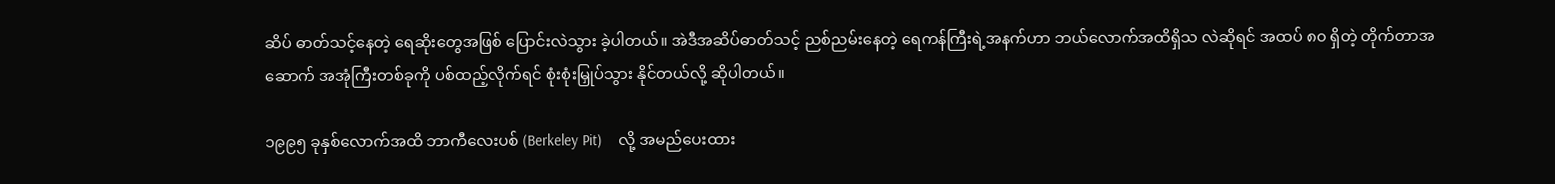ဆိပ် ဓာတ်သင့်နေတဲ့ ရေဆိုးတွေအဖြစ် ပြောင်းလဲသွား ခဲ့ပါတယ်။ အဲဒီအဆိပ်ဓာတ်သင့် ညစ်ညမ်းနေတဲ့ ရေကန်ကြီးရဲ့အနက်ဟာ ဘယ်လောက်အထိရှိသ လဲဆိုရင် အထပ် ၈၀ ရှိတဲ့ တိုက်တာအဆောက် အအုံကြီးတစ်ခုကို ပစ်ထည့်လိုက်ရင် စုံးစုံးမြှုပ်သွား နိုင်တယ်လို့ ဆိုပါတယ်။

၁၉၉၅ ခုနှစ်လောက်အထိ ဘာကီလေးပစ် (Berkeley Pit)    လို့ အမည်ပေးထား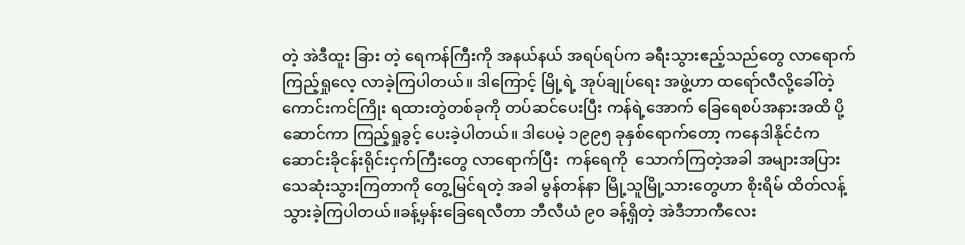တဲ့ အဲဒီထူး ခြား တဲ့ ရေကန်ကြီးကို အနယ်နယ် အရပ်ရပ်က ခရီးသွားဧည့်သည်တွေ လာရောက်ကြည့်ရှုလေ့ လာခဲ့ကြပါတယ်။ ဒါကြောင့် မြို့ရဲ့ အုပ်ချုပ်ရေး အဖွဲ့ဟာ ထရော်လီလို့ခေါ်တဲ့  ကောင်းကင်ကြိုး ရထားတွဲတစ်ခုကို တပ်ဆင်ပေးပြီး ကန်ရဲ့အောက် ခြေရေစပ်အနားအထိ ပို့ဆောင်ကာ ကြည့်ရှုခွင့် ပေးခဲ့ပါတယ်။ ဒါပေမဲ့ ၁၉၉၅ ခုနှစ်ရောက်တော့ ကနေဒါနိုင်ငံက ဆောင်းခိုငန်းရိုင်းငှက်ကြီးတွေ လာရောက်ပြီး  ကန်ရေကို  သောက်ကြတဲ့အခါ အများအပြား သေဆုံးသွားကြတာကို တွေ့မြင်ရတဲ့ အခါ မွန်တန်နာ မြို့သူမြို့သားတွေဟာ စိုးရိမ် ထိတ်လန့်သွားခဲ့ကြပါတယ်။ခန့်မှန်းခြေရေလီတာ ဘီလီယံ ၉၀ ခန့်ရှိတဲ့ အဲဒီဘာကီလေး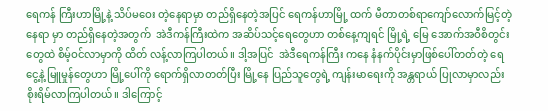ရေကန် ကြီးဟာမြို့နဲ့ သိပ်မဝေး တဲ့နေရာမှာ တည်ရှိနေတဲ့အပြင် ရေကန်ဟာမြို့ ထက် မီတာတစ်ရာကျော်လောက်မြင့်တဲ့ နေရာ မှာ တည်ရှိနေတဲ့အတွက်  အဲဒီကန်ကြီးထဲက အဆိပ်သင့်ရေတွေဟာ တစ်နေ့ကျရင် မြို့ရဲ့ မြေ အောက်အဝီစိတွင်းတွေထဲ စိမ့်ဝင်လာမှာကို ထိတ် လန့်လာကြပါတယ်။ ဒါ့အပြင်  အဲဒီရေကန်ကြီး ကနေ နံနက်ပိုင်းမှာဖြစ်ပေါ်တတ်တဲ့ ရေငွေ့နဲ့ မြူမှုန်တွေဟာ မြို့ပေါ်ကို ရောက်ရှိလာတတ်ပြီး မြို့နေ ပြည်သူတွေရဲ့ ကျန်းမာရေးကို အန္တရာယ် ပြုလာမှာလည်း စိုးရိမ်လာကြပါတယ်။ ဒါကြောင့်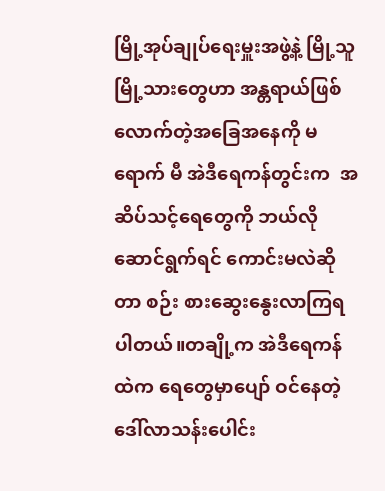မြို့အုပ်ချုပ်ရေးမှူးအဖွဲ့နဲ့ မြို့သူ  မြို့သားတွေဟာ အန္တရာယ်ဖြစ်လောက်တဲ့အခြေအနေကို မရောက် မီ အဲဒီရေကန်တွင်းက  အဆိပ်သင့်ရေတွေကို ဘယ်လိုဆောင်ရွက်ရင် ကောင်းမလဲဆိုတာ စဉ်း စားဆွေးနွေးလာကြရပါတယ်။တချို့က အဲဒီရေကန်ထဲက ရေတွေမှာပျော် ဝင်နေတဲ့ ဒေါ်လာသန်းပေါင်း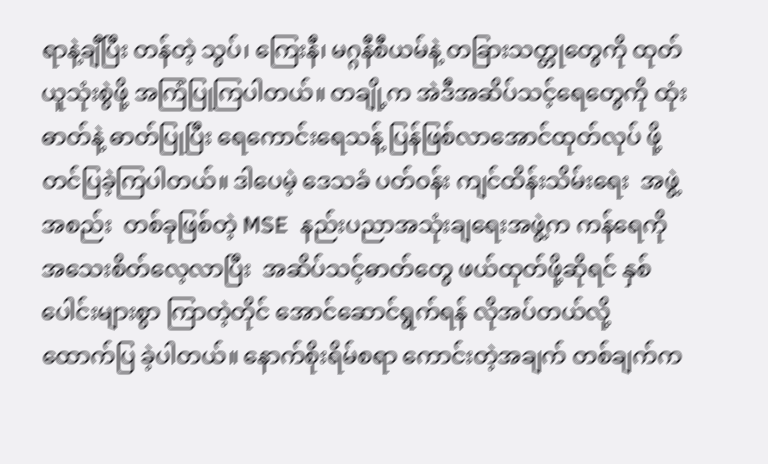ရာနဲ့ချီပြီး တန်တဲ့ သွပ်၊ ကြေးနီ၊ မဂ္ဂနီစီယမ်နဲ့ တခြားသတ္တုတွေကို ထုတ်ယူသုံးစွဲဖို့ အကြံပြုကြပါတယ်။ တချို့က အဲဒီအဆိပ်သင့်ရေတွေကို ထုံးဓာတ်နဲ့ ဓာတ်ပြုပြီး ရေကောင်းရေသန့် ပြန်ဖြစ်လာအောင်ထုတ်လုပ် ဖို့ တင်ပြခဲ့ကြပါတယ်။ ဒါပေမဲ့ ဒေသခံ ပတ်ဝန်း ကျင်ထိန်းသိမ်းရေး  အဖွဲ့အစည်း  တစ်ခုဖြစ်တဲ့ MSE  နည်းပညာအသုံးချရေးအဖွဲ့က ကန်ရေကို အသေးစိတ်လေ့လာပြီး  အဆိပ်သင့်ဓာတ်တွေ ဖယ်ထုတ်ဖို့ဆိုရင် နှစ်ပေါင်းများစွာ ကြာတဲ့တိုင် အောင်ဆောင်ရွက်ရန် လိုအပ်တယ်လို့ ထောက်ပြ ခဲ့ပါတယ်။ နောက်စိုးရိမ်စရာ ကောင်းတဲ့အချက် တစ်ချက်က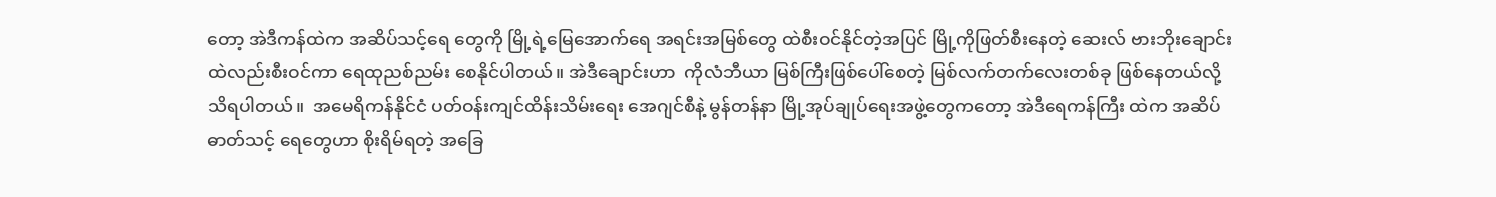တော့ အဲဒီကန်ထဲက အဆိပ်သင့်ရေ တွေကို မြို့ရဲ့မြေအောက်ရေ အရင်းအမြစ်တွေ ထဲစီးဝင်နိုင်တဲ့အပြင် မြို့ကိုဖြတ်စီးနေတဲ့ ဆေးလ် ဗားဘိုးချောင်းထဲလည်းစီးဝင်ကာ ရေထုညစ်ညမ်း စေနိုင်ပါတယ်။ အဲဒီချောင်းဟာ  ကိုလံဘီယာ မြစ်ကြီးဖြစ်ပေါ်စေတဲ့ မြစ်လက်တက်လေးတစ်ခု ဖြစ်နေတယ်လို့ သိရပါတယ်။  အမေရိကန်နိုင်ငံ ပတ်ဝန်းကျင်ထိန်းသိမ်းရေး အေဂျင်စီနဲ့ မွန်တန်နာ မြို့အုပ်ချုပ်ရေးအဖွဲ့တွေကတော့ အဲဒီရေကန်ကြီး ထဲက အဆိပ်ဓာတ်သင့် ရေတွေဟာ စိုးရိမ်ရတဲ့ အခြေ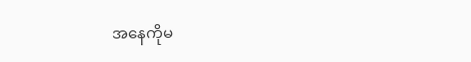အနေကိုမ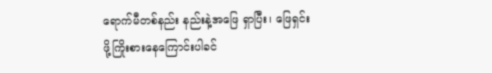ရောက်မီတစ်နည်း နည်းနဲ့အဖြေ ရှာပြီး၊ ဖြေရှင်းဖို့ကြိုးစားနေကြောင်းပါခင်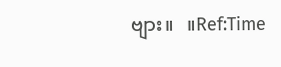ဗျား။   ။Ref:Time